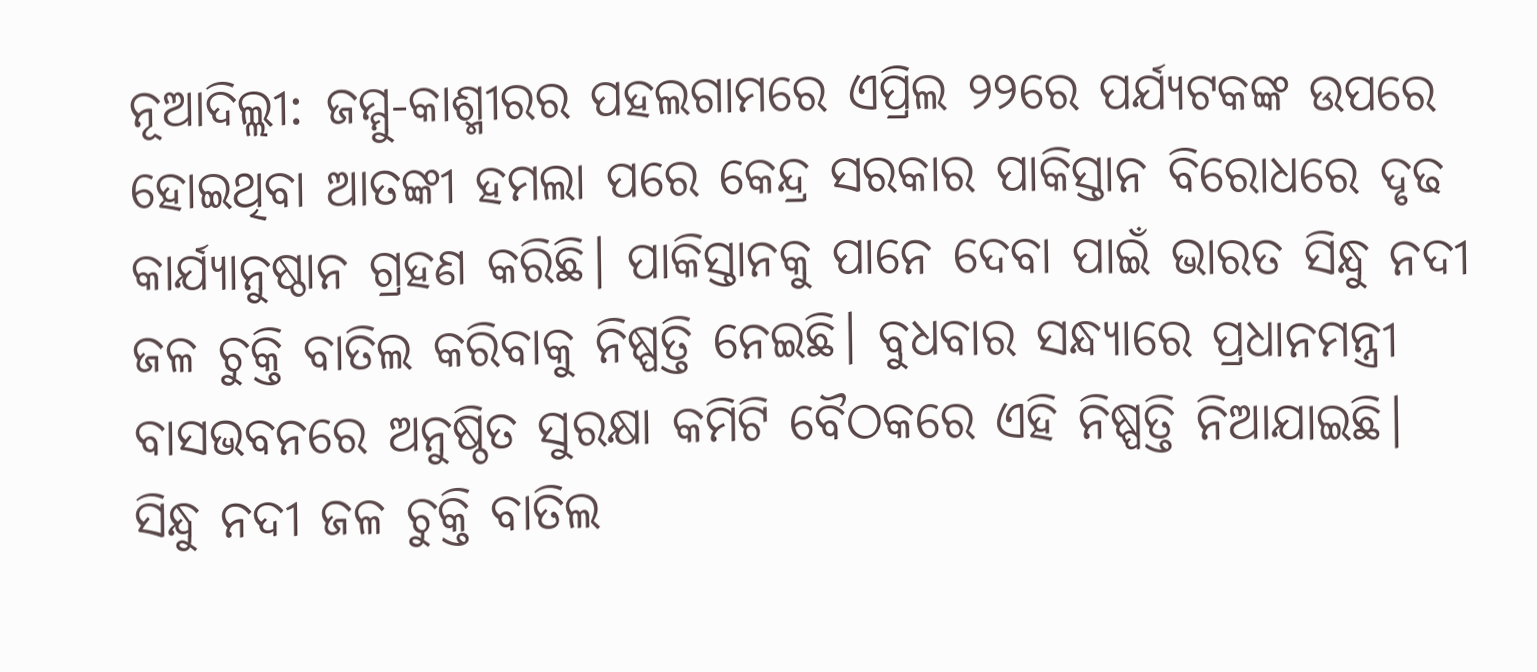ନୂଆଦିଲ୍ଲୀ: ଜମ୍ମୁ-କାଶ୍ମୀରର ପହଲଗାମରେ ଏପ୍ରିଲ ୨୨ରେ ପର୍ଯ୍ୟଟକଙ୍କ ଉପରେ ହୋଇଥିବା ଆତଙ୍କୀ ହମଲା ପରେ କେନ୍ଦ୍ର ସରକାର ପାକିସ୍ତାନ ବିରୋଧରେ ଦୃଢ କାର୍ଯ୍ୟାନୁଷ୍ଠାନ ଗ୍ରହଣ କରିଛି। ପାକିସ୍ତାନକୁ ପାନେ ଦେବା ପାଇଁ ଭାରତ ସିନ୍ଧୁ ନଦୀ ଜଳ ଚୁକ୍ତି ବାତିଲ କରିବାକୁ ନିଷ୍ପତ୍ତି ନେଇଛି। ବୁଧବାର ସନ୍ଧ୍ୟାରେ ପ୍ରଧାନମନ୍ତ୍ରୀ ବାସଭବନରେ ଅନୁଷ୍ଠିତ ସୁରକ୍ଷା କମିଟି ବୈଠକରେ ଏହି ନିଷ୍ପତ୍ତି ନିଆଯାଇଛି। ସିନ୍ଧୁ ନଦୀ ଜଳ ଚୁକ୍ତି ବାତିଲ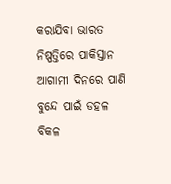କରାଯିବା ଭାରତ ନିଷ୍ପତ୍ତିରେ ପାକିସ୍ତାନ ଆଗାମୀ ଦିନରେ ପାଣି ବୁନ୍ଦେ ପାଇଁ ଡହଳ ବିକଳ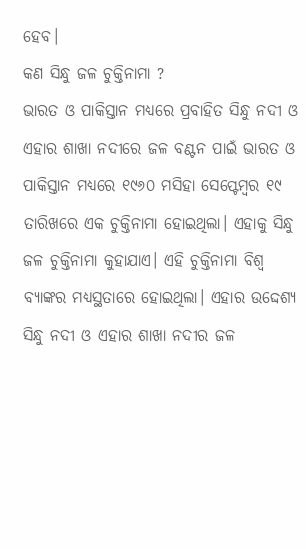ହେବ।
କଣ ସିନ୍ଧୁ ଜଳ ଚୁକ୍ତିନାମା ?
ଭାରତ ଓ ପାକିସ୍ତାନ ମଧ୍ୟରେ ପ୍ରବାହିତ ସିନ୍ଧୁ ନଦୀ ଓ ଏହାର ଶାଖା ନଦୀରେ ଜଳ ବଣ୍ଟନ ପାଇଁ ଭାରତ ଓ ପାକିସ୍ତାନ ମଧ୍ୟରେ ୧୯୬୦ ମସିହା ସେପ୍ଟେମ୍ବର ୧୯ ତାରିଖରେ ଏକ ଚୁକ୍ତିନାମା ହୋଇଥିଲା। ଏହାକୁ ସିନ୍ଧୁ ଜଳ ଚୁକ୍ତିନାମା କୁହାଯାଏ। ଏହି ଚୁକ୍ତିନାମା ବିଶ୍ଵ ବ୍ୟାଙ୍କର ମଧ୍ୟସ୍ଥତାରେ ହୋଇଥିଲା। ଏହାର ଉଦ୍ଦେଶ୍ୟ ସିନ୍ଧୁ ନଦୀ ଓ ଏହାର ଶାଖା ନଦୀର ଜଳ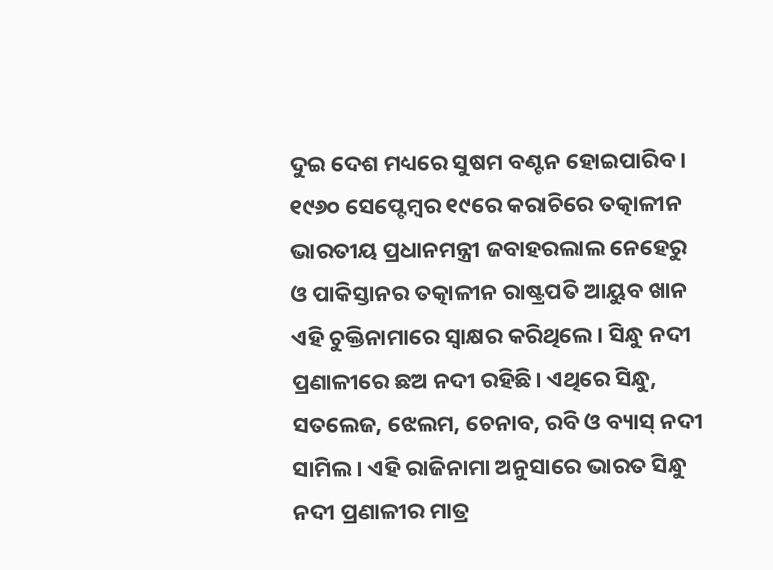ଦୁଇ ଦେଶ ମଧ୍ୟରେ ସୁଷମ ବଣ୍ଟନ ହୋଇପାରିବ।
୧୯୬୦ ସେପ୍ଟେମ୍ବର ୧୯ରେ କରାଚିରେ ତତ୍କାଳୀନ ଭାରତୀୟ ପ୍ରଧାନମନ୍ତ୍ରୀ ଜବାହରଲାଲ ନେହେରୁ ଓ ପାକିସ୍ତାନର ତତ୍କାଳୀନ ରାଷ୍ଟ୍ରପତି ଆୟୁବ ଖାନ ଏହି ଚୁକ୍ତିନାମାରେ ସ୍ଵାକ୍ଷର କରିଥିଲେ। ସିନ୍ଧୁ ନଦୀ ପ୍ରଣାଳୀରେ ଛଅ ନଦୀ ରହିଛି। ଏଥିରେ ସିନ୍ଧୁ, ସତଲେଜ, ଝେଲମ, ଚେନାବ, ରବି ଓ ବ୍ୟାସ୍ ନଦୀ ସାମିଲ। ଏହି ରାଜିନାମା ଅନୁସାରେ ଭାରତ ସିନ୍ଧୁ ନଦୀ ପ୍ରଣାଳୀର ମାତ୍ର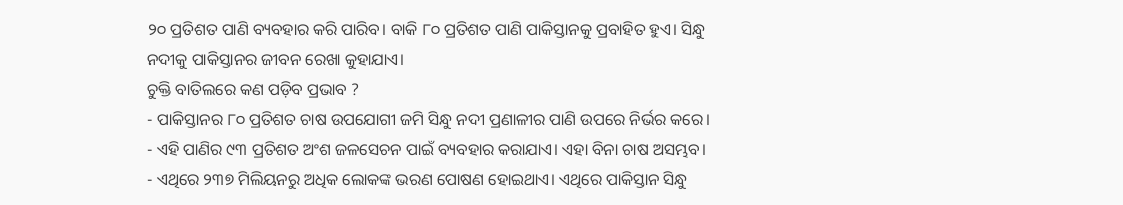୨୦ ପ୍ରତିଶତ ପାଣି ବ୍ୟବହାର କରି ପାରିବ। ବାକି ୮୦ ପ୍ରତିଶତ ପାଣି ପାକିସ୍ତାନକୁ ପ୍ରବାହିତ ହୁଏ। ସିନ୍ଧୁ ନଦୀକୁ ପାକିସ୍ତାନର ଜୀବନ ରେଖା କୁହାଯାଏ।
ଚୁକ୍ତି ବାତିଲରେ କଣ ପଡ଼ିବ ପ୍ରଭାବ ?
- ପାକିସ୍ତାନର ୮୦ ପ୍ରତିଶତ ଚାଷ ଉପଯୋଗୀ ଜମି ସିନ୍ଧୁ ନଦୀ ପ୍ରଣାଳୀର ପାଣି ଉପରେ ନିର୍ଭର କରେ।
- ଏହି ପାଣିର ୯୩ ପ୍ରତିଶତ ଅଂଶ ଜଳସେଚନ ପାଇଁ ବ୍ୟବହାର କରାଯାଏ। ଏହା ବିନା ଚାଷ ଅସମ୍ଭବ।
- ଏଥିରେ ୨୩୭ ମିଲିୟନରୁ ଅଧିକ ଲୋକଙ୍କ ଭରଣ ପୋଷଣ ହୋଇଥାଏ। ଏଥିରେ ପାକିସ୍ତାନ ସିନ୍ଧୁ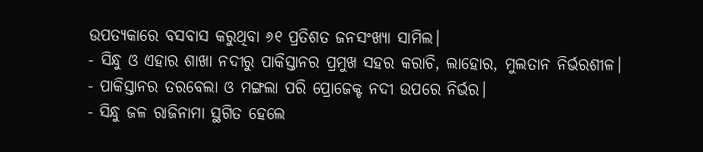ଉପତ୍ୟକାରେ ବସବାସ କରୁଥିବା ୬୧ ପ୍ରତିଶତ ଜନସଂଖ୍ୟା ସାମିଲ।
- ସିନ୍ଧୁ ଓ ଏହାର ଶାଖା ନଦୀରୁ ପାକିସ୍ତାନର ପ୍ରମୁଖ ସହର କରାଚି, ଲାହୋର, ମୁଲତାନ ନିର୍ଭରଶୀଳ।
- ପାକିସ୍ତାନର ତରବେଲା ଓ ମଙ୍ଗଲା ପରି ପ୍ରୋଜେକ୍ଟ ନଦୀ ଉପରେ ନିର୍ଭର।
- ସିନ୍ଧୁ ଜଳ ରାଜିନାମା ସ୍ଥଗିତ ହେଲେ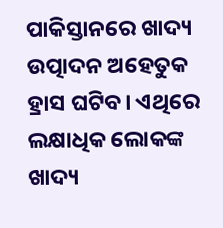ପାକିସ୍ତାନରେ ଖାଦ୍ୟ ଉତ୍ପାଦନ ଅହେତୁକ ହ୍ରାସ ଘଟିବ। ଏଥିରେ ଲକ୍ଷାଧିକ ଲୋକଙ୍କ ଖାଦ୍ୟ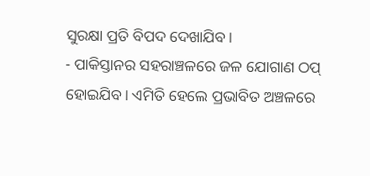ସୁରକ୍ଷା ପ୍ରତି ବିପଦ ଦେଖାଯିବ।
- ପାକିସ୍ତାନର ସହରାଞ୍ଚଳରେ ଜଳ ଯୋଗାଣ ଠପ୍ ହୋଇଯିବ। ଏମିତି ହେଲେ ପ୍ରଭାବିତ ଅଞ୍ଚଳରେ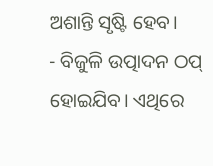ଅଶାନ୍ତି ସୃଷ୍ଟି ହେବ।
- ବିଜୁଳି ଉତ୍ପାଦନ ଠପ୍ ହୋଇଯିବ। ଏଥିରେ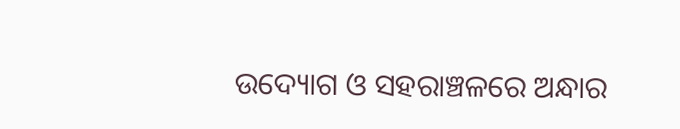ଉଦ୍ୟୋଗ ଓ ସହରାଞ୍ଚଳରେ ଅନ୍ଧାର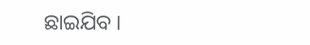ଛାଇଯିବ।